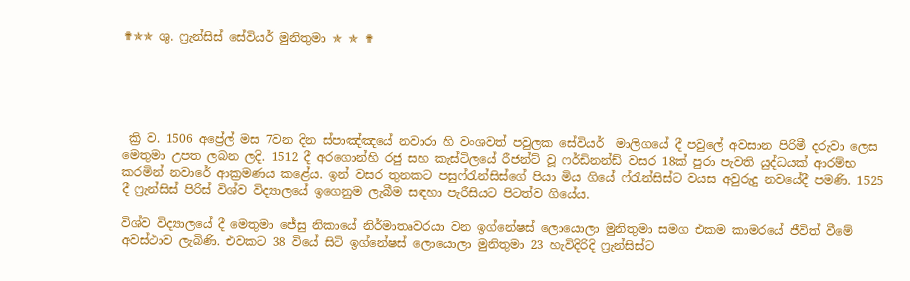✟✯✯ ශු. ෆ්‍රැන්සිස් සේවියර් මුනිතුමා ✯ ✯ ✟





 ක්‍රි ව. 1506 අප්‍රේල් මස 7වන දින ස්පාඤ්ඤයේ නවාරා හි වංශවත් පවුලක සේවියර්  මාලිගයේ දී පවුලේ අවසාන පිරිමී දරුවා ලෙස මෙතුමා උපත ලබන ලදි. 1512 දී අරගොන්හි රජු සහ කැස්ටිලයේ රීජන්ට් වූ ෆර්ඩිනන්ඩ් වසර 18ක් පුරා පැවති යුද්ධයක් ආරම්භ කරමින් නවාරේ ආක්‍රමණය කළේය. ඉන් වසර තුනකට පසුෆ්රැන්සිස්ගේ පියා මිය ගියේ ෆ්රැන්සිස්ට වයස අවුරුදු නවයේදී පමණි. 1525 දී ෆ්‍රැන්සිස් පිරිස් විශ්ව විද්‍යාලයේ ඉගෙනුම ලැබීම සඳහා පැරීසියට පිටත්ව ගියේය.

විශ්ව විද්‍යාලයේ දී මෙතුමා ජේසු නිකායේ නිර්මාතෘවරයා වන ඉග්නේෂස් ලොයොලා මුනිතුමා සමග එකම කාමරයේ ජීවිත් වීමේ අවස්ථාව ලැබිණි. එවකට 38 වියේ සිටි ඉග්නේෂස් ලොයොලා මුනිතුමා 23 හැවිදිරිදි ෆ්‍රැන්සිස්ට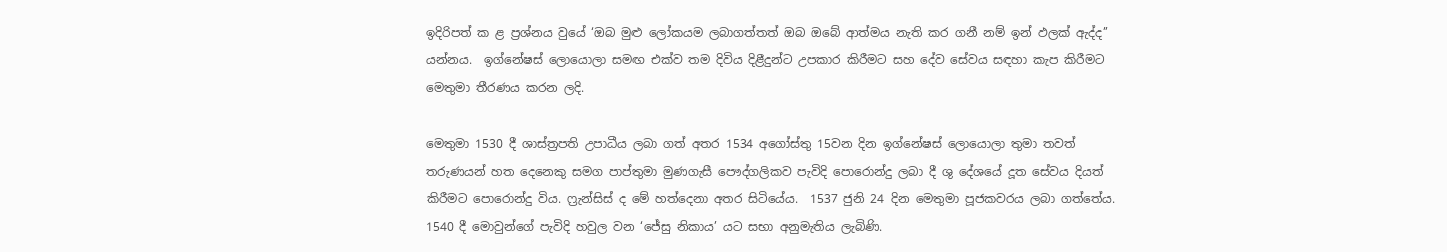ඉදිරිපත් ක ළ ප්‍රශ්නය වුයේ ‘ඔබ මුළු ලෝකයම ලබාගත්තත් ඔබ ඔබේ ආත්මය නැති කර ගනී නම් ඉන් ඵලක් ඇද්ද’’ යන්නය.  ඉග්නේෂස් ලොයොලා සමඟ එක්ව තම දිවිය දිළීදුන්ට උපකාර කිරීමට සහ දේව සේවය සඳහා කැප කිරීමට මෙතුමා තීරණය කරන ලදි.

මෙතුමා 1530 දී ශාස්ත්‍රපති උපාධීය ලබා ගත් අතර 1534 අගෝස්තු 15වන දින ඉග්නේෂස් ලොයොලා තුමා තවත් තරුණයන් හත දෙනෙකු සමග පාප්තුමා මුණගැසී පෞද්ගලිකව පැවිදි පොරොන්දු ලබා දී ශු දේශයේ දූත සේවය දියත් කිරීමට පොරොන්දු විය. ෆ්‍රැන්සිස් ද මේ හත්දෙනා අතර සිටියේය.  1537 ජුනි 24 දින මෙතුමා පූජකවරය ලබා ගත්තේය. 1540 දී මොවුන්ගේ පැවිදි හවුල වන ‘ජේසු නිකාය’ යට සභා අනුමැතිය ලැබිණි.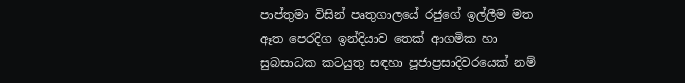පාප්තුමා විසින් පෘතුගාලයේ රජුගේ ඉල්ලීම මත ඈත පෙරදිග ඉන්දියාව තෙක් ආගමික හා සුබසාධක කටයුතු සඳහා පූජාප්‍රසාදිවරයෙක් නම්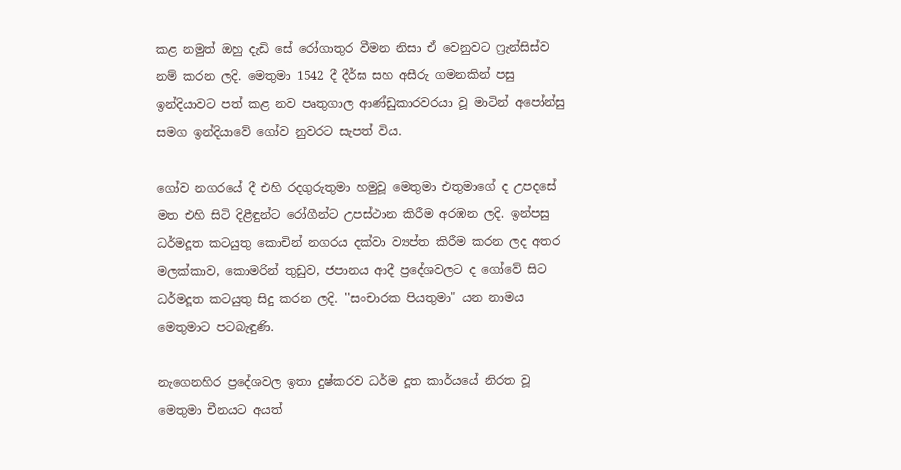කළ නමුත් ඔහු දැඩි සේ රෝගාතුර වීමන නිසා ඒ වෙනුවට ෆ්‍රැන්සිස්ව නම් කරන ලදි. මෙතුමා 1542 දී දීර්ඝ සහ අසීරු ගමනකින් පසු ඉන්දියාවට පත් කළ නව පෘතුගාල ආණ්ඩුකාරවරයා වූ මාටින් අපෝන්සු සමග ඉන්දියාවේ ගෝව නුවරට සැපත් විය.

ගෝව නගරයේ දී එහි රදගුරුතුමා හමුවූ මෙතුමා එතුමාගේ ද උපදසේ මත එහි සිටි දිළීඳුන්ට රෝගීන්ට උපස්ථාන කිරීම අරඹන ලදි. ඉන්පසු ධර්මදූත කටයුතු කොචින් නගරය දක්වා ව්‍යප්ත කිරීම කරන ලද අතර මලක්කාව, කොමරින් තුඩුව, ජපානය ආදී ප්‍රදේශවලට ද ගෝවේ සිට ධර්මදූත කටයුතු සිදු කරන ලදි. ''සංචාරක පියතුමා" යන නාමය මෙතුමාට පටබැඳුණි.

නැගෙනහිර ප්‍රදේශවල ඉතා දුෂ්කරව ධර්ම දූත කාර්යයේ නිරත වූ මෙතුමා චීනයට අයත්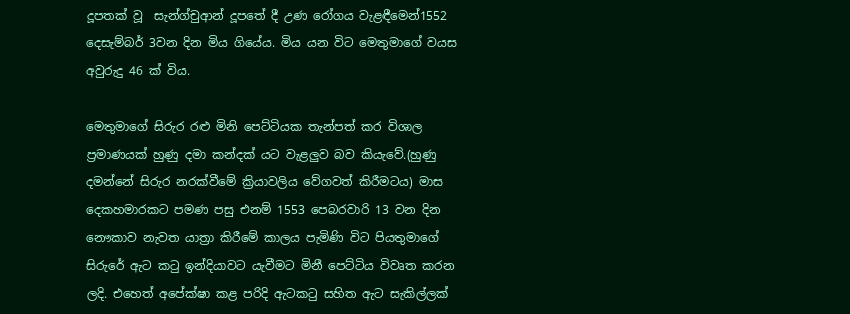දූපතක් වූ  සැන්ග්චුආන් දූපතේ දී උණ රෝගය වැළඳීමෙන්1552 දෙසැම්බර් 3වන දින මිය ගියේය. මිය යන විට මෙතුමාගේ වයස අවුරුදු 46 ක් විය.

මෙතුමාගේ සිරුර රළු මිනි පෙට්ටියක තැන්පත් කර විශාල ප්‍රමාණයක් හුණු දමා කන්දක් යට වැළලුව බව කියැවේ.(හුණු දමන්නේ සිරුර නරක්වීමේ ක්‍රියාවලිය වේගවත් කිරීමටය) මාස දෙකහමාරකට පමණ පසු එනම් 1553 පෙබරවාරි 13 වන දින නෞකාව නැවත යාත්‍රා කිරීමේ කාලය පැමිණි විට පියතුමාගේ සිරුරේ ඇට කටු ඉන්දියාවට යැවීමට මිනී පෙට්ටිය විවෘත කරන ලදි. එහෙත් අපේක්ෂා කළ පරිදි ඇටකටු සහිත ඇට සැකිල්ලක්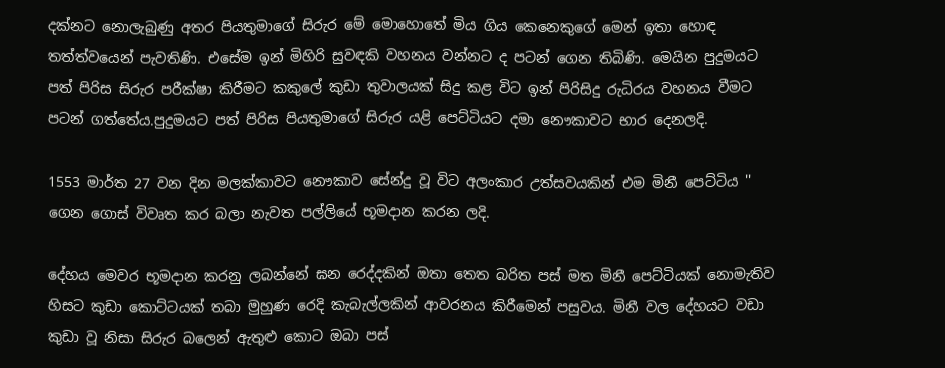දක්නට නොලැබුණු අතර පියතුමාගේ සිරුර මේ මොහොතේ මිය ගිය කෙනෙකුගේ මෙන් ඉතා හොඳ තත්ත්වයෙන් පැවතිණි. එසේම ඉන් මිහිරි සුවඳකි වහනය වන්නට ද පටන් ගෙන තිබිණි. මෙයින පුදුමයට පත් පිරිස සිරුර පරීක්ෂා කිරීමට කකුලේ කුඩා තුවාලයක් සිදු කළ විට ඉන් පිරිසිදු රුධිරය වහනය වීමට පටන් ‌ගත්තේය.පුදුමයට පත් පිරිස පියතුමාගේ සිරුර යළි පෙට්ටියට දමා නෞකාවට භාර දෙනලදි.

1553 මාර්ත 27 වන දින මලක්කාවට නෞකාව සේන්දු වූ විට අලංකාර උත්සවයකින් එම මිනී පෙට්ටිය '' ගෙන ගොස් විවෘත කර බලා නැවත පල්ලියේ භූමදාන කරන ලදි.

දේහය මෙවර භූමදාන කරනු ලබන්නේ ඝන රෙද්දකින් ඔතා තෙත බරිත පස් මත මිනී පෙට්ටියක් නොමැතිව හිසට කුඩා කොට්ටයක් තබා මුහුණ රෙදි කැබැල්ලකින් ආවරනය කිරීමෙන් පසුවය. මිනී වල දේහයට වඩා කුඩා වූ නිසා සිරුර බලෙන් ඇතුළු කොට ඔබා පස්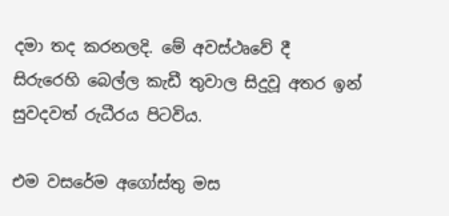දමා තද කරනලදි. මේ අවස්ථෘවේ දී සිරුරෙහි බෙල්ල කැඩී තුවාල සිදුවූ අතර ඉන් සුවදවත් රුධීරය පිටවිය.

එම වසරේම අගෝස්තු මස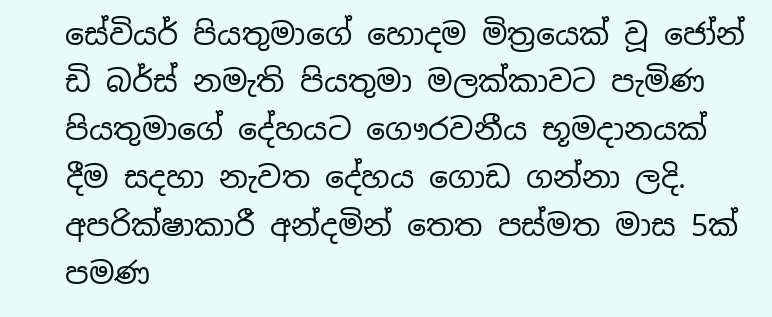සේවියර් පියතුමාගේ හොදම මිත්‍රයෙක් වූ ජෝන් ඩි බර්ස් නමැති පියතුමා මලක්කාවට පැමිණ පියතුමාගේ දේහයට ගෞරවනීය භූමදානයක් දීම සදහා නැවත දේහය ගොඩ ගන්නා ලදි. අපරික්ෂාකාරී අන්දමින් තෙත පස්මත මාස 5ක් පමණ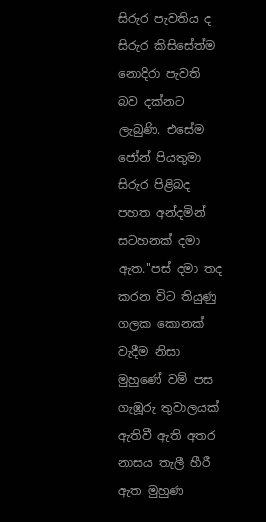සිරුර පැවතිය ද සිරුර කිසිසේත්ම නොදිරා පැවති බව දක්නට ලැබුණි. එසේම ජෝන් පියතුමා සිරුර පිළිබද පහත අන්දමින් සටහනක් දමා ඇත.''පස් දමා තද කරන විට තියුණු ගලක කොනක් වැදීම නිසා මුහුණේ වම් පස ගැඹූරු තුවාලයක් ඇතිවී ඇති අතර නාසය තැලී හීරී ඇත මුහුණ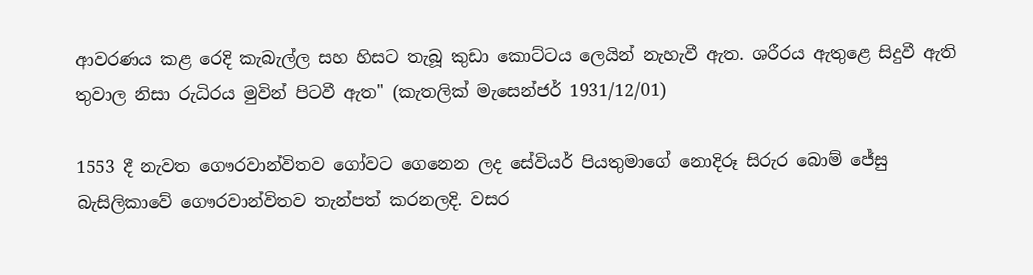ආවරණය කළ රෙදි කැබැල්ල සහ හිසට තැබූ කුඩා කොට්ටය ලෙයින් නැහැවී ඇත. ශරීරය ඇතුළෙ සිදුවී ඇති තුවාල නිසා රුධිරය මුවින් පිටවී ඇත" (කැතලික් මැසෙන්ජර් 1931/12/01)

1553 දී නැවත ගෞරවාන්විතව ගෝවට ගෙනෙන ලද සේවියර් පියතුමාගේ නොදිරූ සිරුර බොම් ජේසු බැසිලිකාවේ ගෞරවාන්විතව තැන්පත් කරනලදි. වසර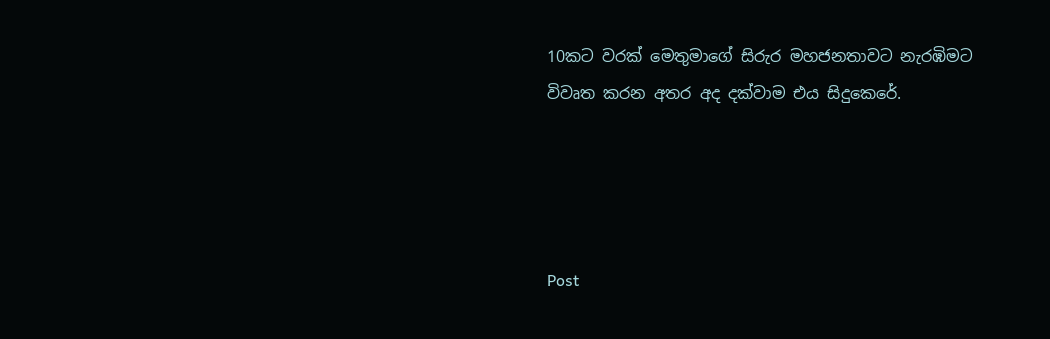10කට වරක් මෙතුමාගේ සිරුර මහජනතාවට නැරඹිමට විවෘත කරන අතර අද දක්වාම එය සිදුකෙරේ.




Post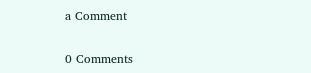a Comment

0 Comments